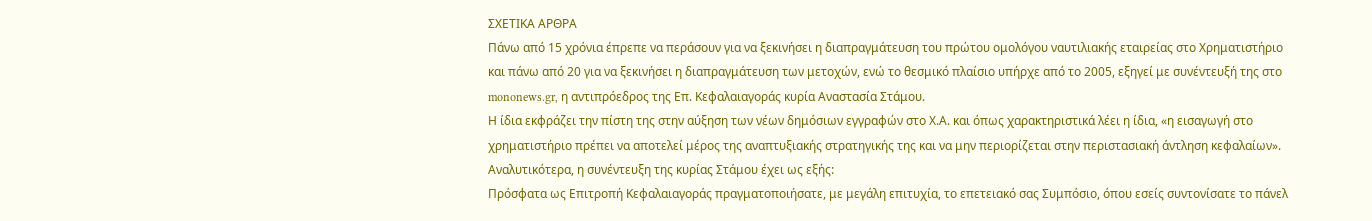ΣΧΕΤΙΚΑ ΑΡΘΡΑ
Πάνω από 15 χρόνια έπρεπε να περάσουν για να ξεκινήσει η διαπραγμάτευση του πρώτου ομολόγου ναυτιλιακής εταιρείας στο Χρηματιστήριο και πάνω από 20 για να ξεκινήσει η διαπραγμάτευση των μετοχών, ενώ το θεσμικό πλαίσιο υπήρχε από το 2005, εξηγεί με συνέντευξή της στο mononews.gr, η αντιπρόεδρος της Επ. Κεφαλαιαγοράς κυρία Αναστασία Στάμου.
Η ίδια εκφράζει την πίστη της στην αύξηση των νέων δημόσιων εγγραφών στο Χ.Α. και όπως χαρακτηριστικά λέει η ίδια, «η εισαγωγή στο χρηματιστήριο πρέπει να αποτελεί μέρος της αναπτυξιακής στρατηγικής της και να μην περιορίζεται στην περιστασιακή άντληση κεφαλαίων».
Αναλυτικότερα, η συνέντευξη της κυρίας Στάμου έχει ως εξής:
Πρόσφατα ως Επιτροπή Κεφαλαιαγοράς πραγματοποιήσατε, με μεγάλη επιτυχία, το επετειακό σας Συμπόσιο, όπου εσείς συντονίσατε το πάνελ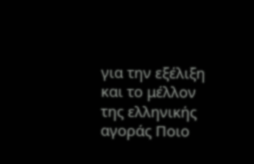για την εξέλιξη και το μέλλον της ελληνικής αγοράς Ποιο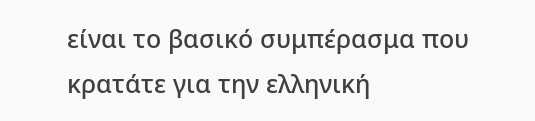είναι το βασικό συμπέρασμα που κρατάτε για την ελληνική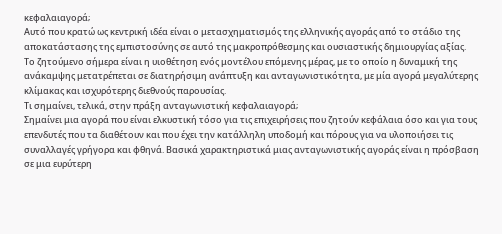κεφαλαιαγορά;
Αυτό που κρατώ ως κεντρική ιδέα είναι ο μετασχηματισμός της ελληνικής αγοράς από το στάδιο της αποκατάστασης της εμπιστοσύνης σε αυτό της μακροπρόθεσμης και ουσιαστικής δημιουργίας αξίας.
Το ζητούμενο σήμερα είναι η υιοθέτηση ενός μοντέλου επόμενης μέρας, με το οποίο η δυναμική της ανάκαμψης μετατρέπεται σε διατηρήσιμη ανάπτυξη και ανταγωνιστικότητα, με μία αγορά μεγαλύτερης κλίμακας και ισχυρότερης διεθνούς παρουσίας.
Τι σημαίνει, τελικά, στην πράξη ανταγωνιστική κεφαλαιαγορά;
Σημαίνει μια αγορά που είναι ελκυστική τόσο για τις επιχειρήσεις που ζητούν κεφάλαια όσο και για τους επενδυτές που τα διαθέτουν και που έχει την κατάλληλη υποδομή και πόρους για να υλοποιήσει τις συναλλαγές γρήγορα και φθηνά. Βασικά χαρακτηριστικά μιας ανταγωνιστικής αγοράς είναι η πρόσβαση σε μια ευρύτερη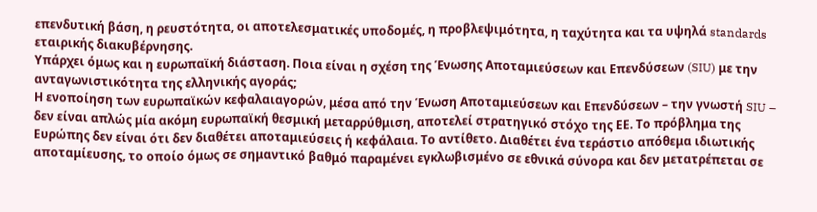επενδυτική βάση, η ρευστότητα, οι αποτελεσματικές υποδομές, η προβλεψιμότητα, η ταχύτητα και τα υψηλά standards εταιρικής διακυβέρνησης.
Υπάρχει όμως και η ευρωπαϊκή διάσταση. Ποια είναι η σχέση της Ένωσης Αποταμιεύσεων και Επενδύσεων (SIU) με την ανταγωνιστικότητα της ελληνικής αγοράς;
Η ενοποίηση των ευρωπαϊκών κεφαλαιαγορών, μέσα από την Ένωση Αποταμιεύσεων και Επενδύσεων – την γνωστή SIU – δεν είναι απλώς μία ακόμη ευρωπαϊκή θεσμική μεταρρύθμιση, αποτελεί στρατηγικό στόχο της ΕΕ. Το πρόβλημα της Ευρώπης δεν είναι ότι δεν διαθέτει αποταμιεύσεις ή κεφάλαια. Το αντίθετο. Διαθέτει ένα τεράστιο απόθεμα ιδιωτικής αποταμίευσης, το οποίο όμως σε σημαντικό βαθμό παραμένει εγκλωβισμένο σε εθνικά σύνορα και δεν μετατρέπεται σε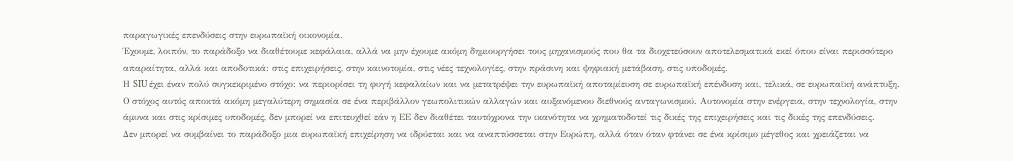παραγωγικές επενδύσεις στην ευρωπαϊκή οικονομία.
Έχουμε, λοιπόν, το παράδοξο να διαθέτουμε κεφάλαια, αλλά να μην έχουμε ακόμη δημιουργήσει τους μηχανισμούς που θα τα διοχετεύσουν αποτελεσματικά εκεί όπου είναι περισσότερο απαραίτητα, αλλά και αποδοτικά: στις επιχειρήσεις, στην καινοτομία, στις νέες τεχνολογίες, στην πράσινη και ψηφιακή μετάβαση, στις υποδομές.
Η SIU έχει έναν πολύ συγκεκριμένο στόχο: να περιορίσει τη φυγή κεφαλαίων και να μετατρέψει την ευρωπαϊκή αποταμίευση σε ευρωπαϊκή επένδυση και, τελικά, σε ευρωπαϊκή ανάπτυξη.
Ο στόχος αυτός αποκτά ακόμη μεγαλύτερη σημασία σε ένα περιβάλλον γεωπολιτικών αλλαγών και αυξανόμενου διεθνούς ανταγωνισμού. Αυτονομία στην ενέργεια, στην τεχνολογία, στην άμυνα και στις κρίσιμες υποδομές, δεν μπορεί να επιτευχθεί εάν η ΕΕ δεν διαθέτει ταυτόχρονα την ικανότητα να χρηματοδοτεί τις δικές της επιχειρήσεις και τις δικές της επενδύσεις.
Δεν μπορεί να συμβαίνει το παράδοξο μια ευρωπαϊκή επιχείρηση να ιδρύεται και να αναπτύσσεται στην Ευρώπη, αλλά όταν όταν φτάνει σε ένα κρίσιμο μέγεθος και χρειάζεται να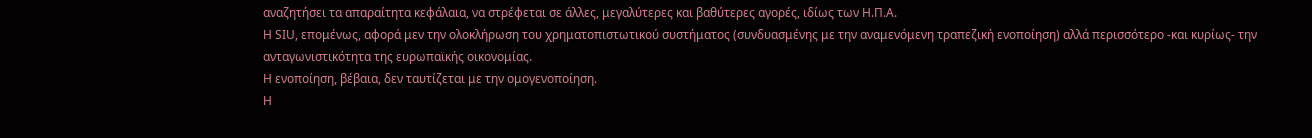αναζητήσει τα απαραίτητα κεφάλαια, να στρέφεται σε άλλες, μεγαλύτερες και βαθύτερες αγορές, ιδίως των Η.Π.Α.
Η SIU, επομένως, αφορά μεν την ολοκλήρωση του χρηματοπιστωτικού συστήματος (συνδυασμένης με την αναμενόμενη τραπεζική ενοποίηση) αλλά περισσότερο -και κυρίως- την ανταγωνιστικότητα της ευρωπαϊκής οικονομίας.
Η ενοποίηση, βέβαια, δεν ταυτίζεται με την ομογενοποίηση.
Η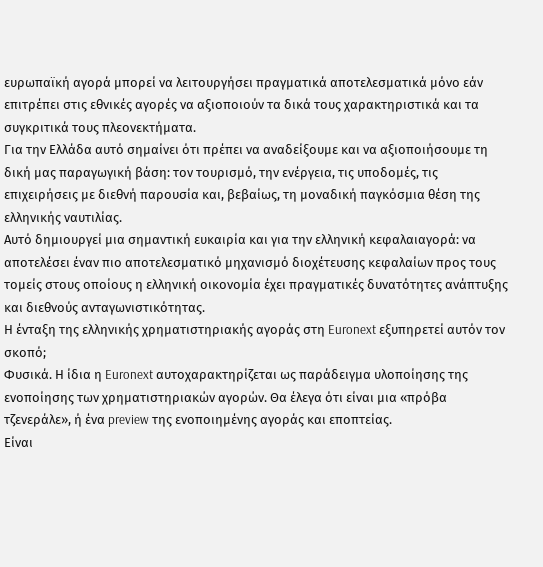ευρωπαϊκή αγορά μπορεί να λειτουργήσει πραγματικά αποτελεσματικά μόνο εάν επιτρέπει στις εθνικές αγορές να αξιοποιούν τα δικά τους χαρακτηριστικά και τα συγκριτικά τους πλεονεκτήματα.
Για την Ελλάδα αυτό σημαίνει ότι πρέπει να αναδείξουμε και να αξιοποιήσουμε τη δική μας παραγωγική βάση: τον τουρισμό, την ενέργεια, τις υποδομές, τις επιχειρήσεις με διεθνή παρουσία και, βεβαίως, τη μοναδική παγκόσμια θέση της ελληνικής ναυτιλίας.
Αυτό δημιουργεί μια σημαντική ευκαιρία και για την ελληνική κεφαλαιαγορά: να αποτελέσει έναν πιο αποτελεσματικό μηχανισμό διοχέτευσης κεφαλαίων προς τους τομείς στους οποίους η ελληνική οικονομία έχει πραγματικές δυνατότητες ανάπτυξης και διεθνούς ανταγωνιστικότητας.
Η ένταξη της ελληνικής χρηματιστηριακής αγοράς στη Euronext εξυπηρετεί αυτόν τον σκοπό;
Φυσικά. Η ίδια η Euronext αυτοχαρακτηρίζεται ως παράδειγμα υλοποίησης της ενοποίησης των χρηματιστηριακών αγορών. Θα έλεγα ότι είναι μια «πρόβα τζενεράλε», ή ένα preview της ενοποιημένης αγοράς και εποπτείας.
Είναι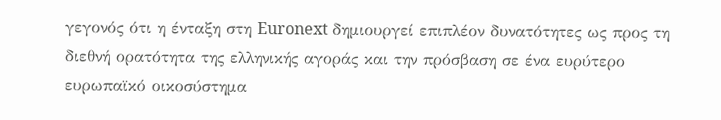γεγονός ότι η ένταξη στη Euronext δημιουργεί επιπλέον δυνατότητες ως προς τη διεθνή ορατότητα της ελληνικής αγοράς και την πρόσβαση σε ένα ευρύτερο ευρωπαϊκό οικοσύστημα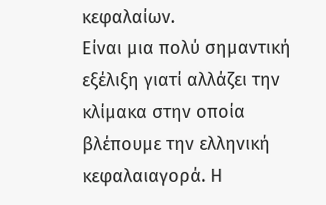κεφαλαίων.
Είναι μια πολύ σημαντική εξέλιξη γιατί αλλάζει την κλίμακα στην οποία βλέπουμε την ελληνική κεφαλαιαγορά. Η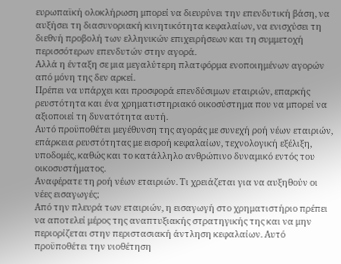ευρωπαϊκή ολοκλήρωση μπορεί να διευρύνει την επενδυτική βάση, να αυξήσει τη διασυνοριακή κινητικότητα κεφαλαίων, να ενισχύσει τη διεθνή προβολή των ελληνικών επιχειρήσεων και τη συμμετοχή περισσότερων επενδυτών στην αγορά.
Αλλά η ένταξη σε μια μεγαλύτερη πλατφόρμα ενοποιημένων αγορών από μόνη της δεν αρκεί.
Πρέπει να υπάρχει και προσφορά επενδύσιμων εταιριών, επαρκής ρευστότητα και ένα χρηματιστηριακό οικοσύστημα που να μπορεί να αξιοποιεί τη δυνατότητα αυτή.
Αυτό προϋποθέτει μεγέθυνση της αγοράς με συνεχή ροή νέων εταιριών, επάρκεια ρευστότητας με εισροή κεφαλαίων, τεχνολογική εξέλιξη, υποδομές, καθώς και το κατάλληλο ανθρώπινο δυναμικό εντός του οικοσυστήματος.
Αναφέρατε τη ροή νέων εταιριών. Τι χρειάζεται για να αυξηθούν οι νέες εισαγωγές;
Από την πλευρά των εταιριών, η εισαγωγή στο χρηματιστήριο πρέπει να αποτελεί μέρος της αναπτυξιακής στρατηγικής της και να μην περιορίζεται στην περιστασιακή άντληση κεφαλαίων. Αυτό προϋποθέτει την υιοθέτηση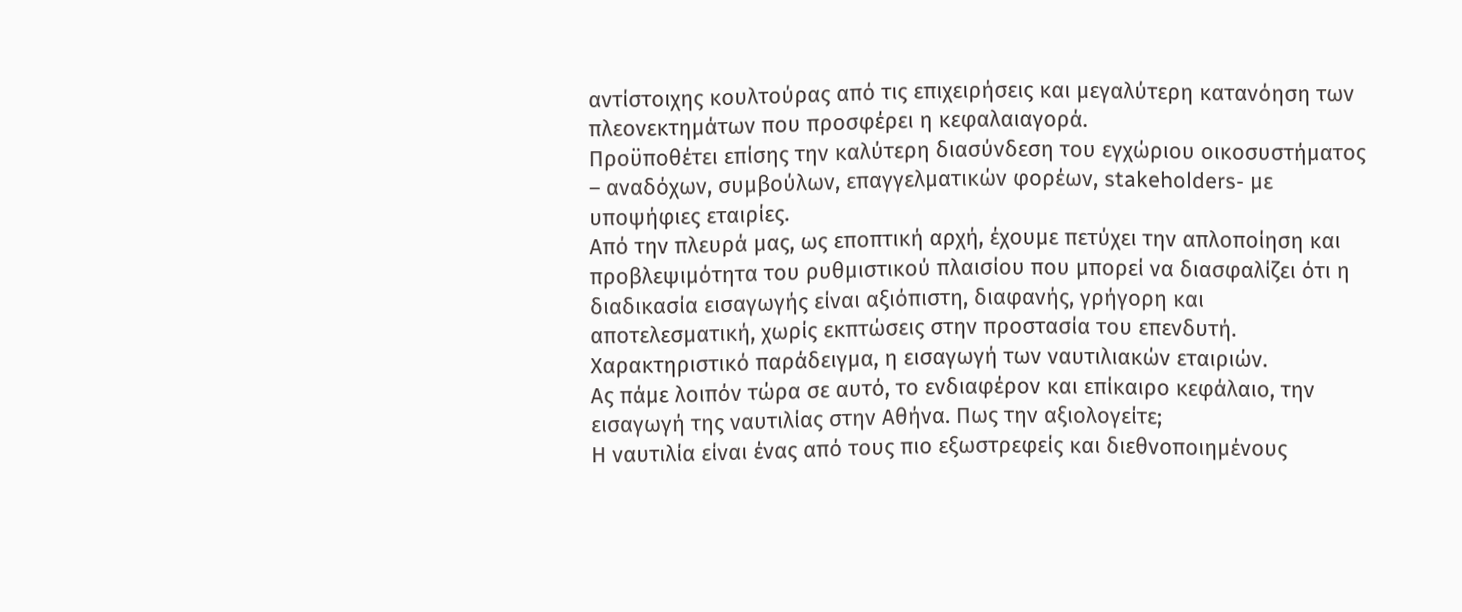αντίστοιχης κουλτούρας από τις επιχειρήσεις και μεγαλύτερη κατανόηση των πλεονεκτημάτων που προσφέρει η κεφαλαιαγορά.
Προϋποθέτει επίσης την καλύτερη διασύνδεση του εγχώριου οικοσυστήματος – αναδόχων, συμβούλων, επαγγελματικών φορέων, stakeholders- με υποψήφιες εταιρίες.
Από την πλευρά μας, ως εποπτική αρχή, έχουμε πετύχει την απλοποίηση και προβλεψιμότητα του ρυθμιστικού πλαισίου που μπορεί να διασφαλίζει ότι η διαδικασία εισαγωγής είναι αξιόπιστη, διαφανής, γρήγορη και αποτελεσματική, χωρίς εκπτώσεις στην προστασία του επενδυτή. Χαρακτηριστικό παράδειγμα, η εισαγωγή των ναυτιλιακών εταιριών.
Ας πάμε λοιπόν τώρα σε αυτό, το ενδιαφέρον και επίκαιρο κεφάλαιο, την εισαγωγή της ναυτιλίας στην Αθήνα. Πως την αξιολογείτε;
Η ναυτιλία είναι ένας από τους πιο εξωστρεφείς και διεθνοποιημένους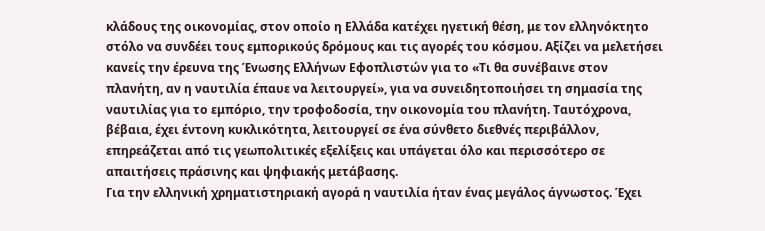κλάδους της οικονομίας, στον οποίο η Ελλάδα κατέχει ηγετική θέση, με τον ελληνόκτητο στόλο να συνδέει τους εμπορικούς δρόμους και τις αγορές του κόσμου. Αξίζει να μελετήσει κανείς την έρευνα της Ένωσης Ελλήνων Εφοπλιστών για το «Τι θα συνέβαινε στον πλανήτη, αν η ναυτιλία έπαυε να λειτουργεί», για να συνειδητοποιήσει τη σημασία της ναυτιλίας για το εμπόριο, την τροφοδοσία, την οικονομία του πλανήτη. Ταυτόχρονα, βέβαια, έχει έντονη κυκλικότητα, λειτουργεί σε ένα σύνθετο διεθνές περιβάλλον, επηρεάζεται από τις γεωπολιτικές εξελίξεις και υπάγεται όλο και περισσότερο σε απαιτήσεις πράσινης και ψηφιακής μετάβασης.
Για την ελληνική χρηματιστηριακή αγορά η ναυτιλία ήταν ένας μεγάλος άγνωστος. Έχει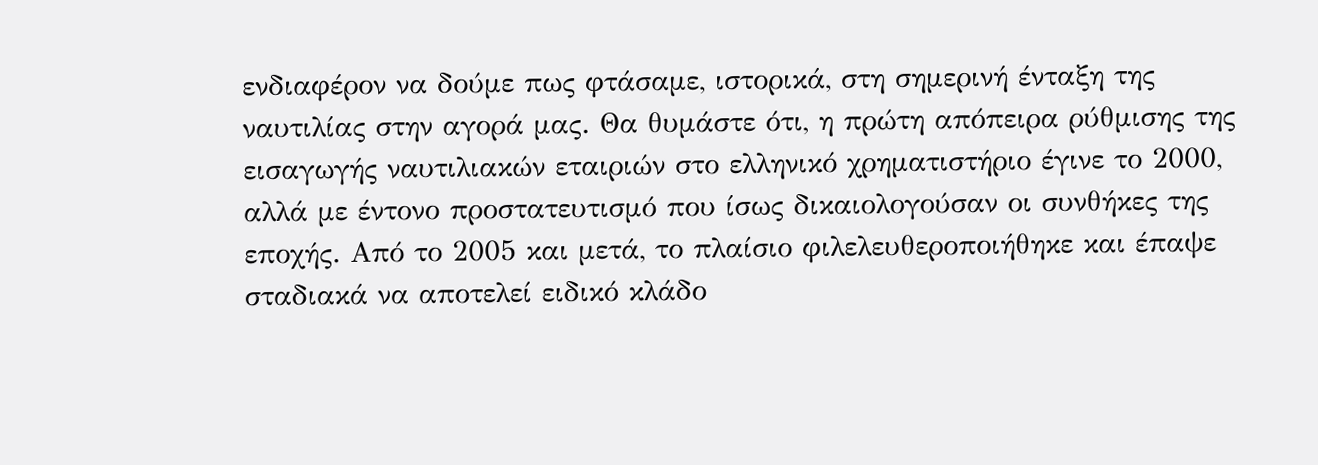ενδιαφέρον να δούμε πως φτάσαμε, ιστορικά, στη σημερινή ένταξη της ναυτιλίας στην αγορά μας. Θα θυμάστε ότι, η πρώτη απόπειρα ρύθμισης της εισαγωγής ναυτιλιακών εταιριών στο ελληνικό χρηματιστήριο έγινε το 2000, αλλά με έντονο προστατευτισμό που ίσως δικαιολογούσαν οι συνθήκες της εποχής. Από το 2005 και μετά, το πλαίσιο φιλελευθεροποιήθηκε και έπαψε σταδιακά να αποτελεί ειδικό κλάδο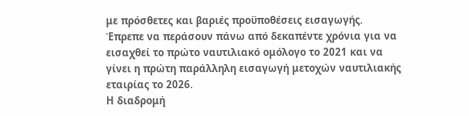με πρόσθετες και βαριές προϋποθέσεις εισαγωγής. Έπρεπε να περάσουν πάνω από δεκαπέντε χρόνια για να εισαχθεί το πρώτο ναυτιλιακό ομόλογο το 2021 και να γίνει η πρώτη παράλληλη εισαγωγή μετοχών ναυτιλιακής εταιρίας το 2026.
Η διαδρομή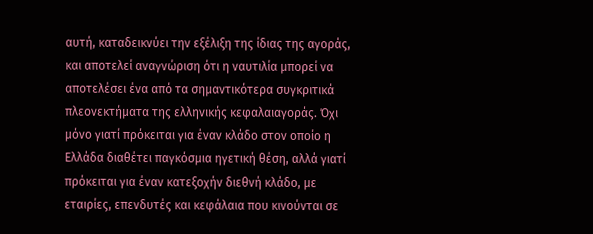αυτή, καταδεικνύει την εξέλιξη της ίδιας της αγοράς, και αποτελεί αναγνώριση ότι η ναυτιλία μπορεί να αποτελέσει ένα από τα σημαντικότερα συγκριτικά πλεονεκτήματα της ελληνικής κεφαλαιαγοράς. Όχι μόνο γιατί πρόκειται για έναν κλάδο στον οποίο η Ελλάδα διαθέτει παγκόσμια ηγετική θέση, αλλά γιατί πρόκειται για έναν κατεξοχήν διεθνή κλάδο, με εταιρίες, επενδυτές και κεφάλαια που κινούνται σε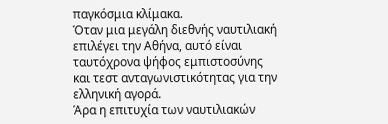παγκόσμια κλίμακα.
Όταν μια μεγάλη διεθνής ναυτιλιακή επιλέγει την Αθήνα, αυτό είναι ταυτόχρονα ψήφος εμπιστοσύνης και τεστ ανταγωνιστικότητας για την ελληνική αγορά.
Άρα η επιτυχία των ναυτιλιακών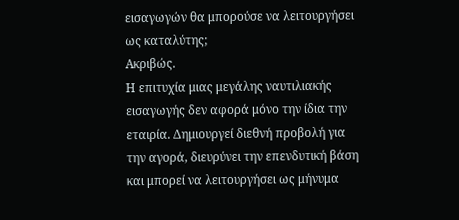εισαγωγών θα μπορούσε να λειτουργήσει ως καταλύτης;
Ακριβώς.
Η επιτυχία μιας μεγάλης ναυτιλιακής εισαγωγής δεν αφορά μόνο την ίδια την εταιρία. Δημιουργεί διεθνή προβολή για την αγορά, διευρύνει την επενδυτική βάση και μπορεί να λειτουργήσει ως μήνυμα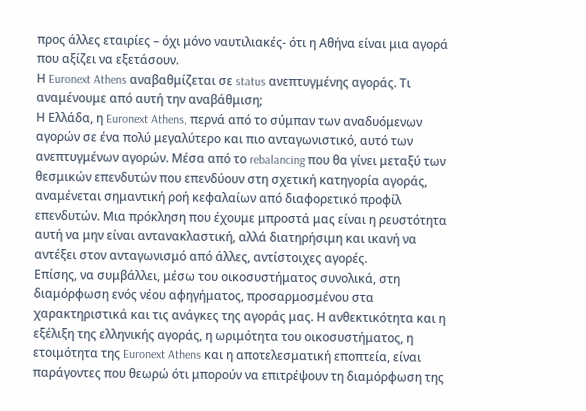προς άλλες εταιρίες – όχι μόνο ναυτιλιακές- ότι η Αθήνα είναι μια αγορά που αξίζει να εξετάσουν.
Η Euronext Athens αναβαθμίζεται σε status ανεπτυγμένης αγοράς. Τι αναμένουμε από αυτή την αναβάθμιση;
Η Ελλάδα, η Euronext Athens, περνά από το σύμπαν των αναδυόμενων αγορών σε ένα πολύ μεγαλύτερο και πιο ανταγωνιστικό, αυτό των ανεπτυγμένων αγορών. Μέσα από το rebalancing που θα γίνει μεταξύ των θεσμικών επενδυτών που επενδύουν στη σχετική κατηγορία αγοράς, αναμένεται σημαντική ροή κεφαλαίων από διαφορετικό προφίλ επενδυτών. Μια πρόκληση που έχουμε μπροστά μας είναι η ρευστότητα αυτή να μην είναι αντανακλαστική, αλλά διατηρήσιμη και ικανή να αντέξει στον ανταγωνισμό από άλλες, αντίστοιχες αγορές.
Επίσης, να συμβάλλει, μέσω του οικοσυστήματος συνολικά, στη διαμόρφωση ενός νέου αφηγήματος, προσαρμοσμένου στα χαρακτηριστικά και τις ανάγκες της αγοράς μας. Η ανθεκτικότητα και η εξέλιξη της ελληνικής αγοράς, η ωριμότητα του οικοσυστήματος, η ετοιμότητα της Euronext Athens και η αποτελεσματική εποπτεία, είναι παράγοντες που θεωρώ ότι μπορούν να επιτρέψουν τη διαμόρφωση της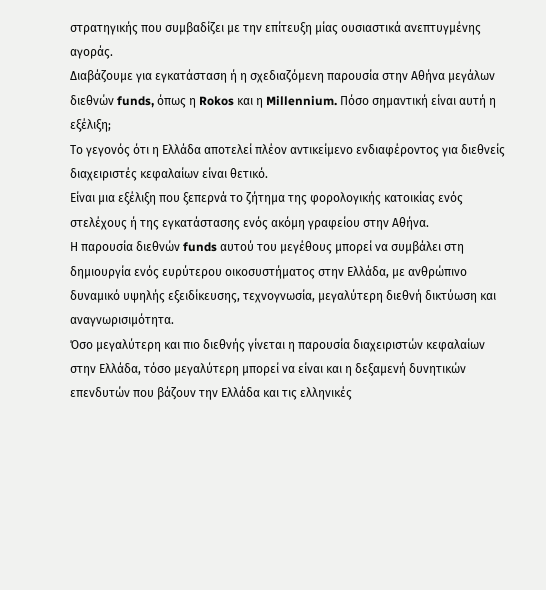στρατηγικής που συμβαδίζει με την επίτευξη μίας ουσιαστικά ανεπτυγμένης αγοράς.
Διαβάζουμε για εγκατάσταση ή η σχεδιαζόμενη παρουσία στην Αθήνα μεγάλων διεθνών funds, όπως η Rokos και η Millennium. Πόσο σημαντική είναι αυτή η εξέλιξη;
Το γεγονός ότι η Ελλάδα αποτελεί πλέον αντικείμενο ενδιαφέροντος για διεθνείς διαχειριστές κεφαλαίων είναι θετικό.
Είναι μια εξέλιξη που ξεπερνά το ζήτημα της φορολογικής κατοικίας ενός στελέχους ή της εγκατάστασης ενός ακόμη γραφείου στην Αθήνα.
Η παρουσία διεθνών funds αυτού του μεγέθους μπορεί να συμβάλει στη δημιουργία ενός ευρύτερου οικοσυστήματος στην Ελλάδα, με ανθρώπινο δυναμικό υψηλής εξειδίκευσης, τεχνογνωσία, μεγαλύτερη διεθνή δικτύωση και αναγνωρισιμότητα.
Όσο μεγαλύτερη και πιο διεθνής γίνεται η παρουσία διαχειριστών κεφαλαίων στην Ελλάδα, τόσο μεγαλύτερη μπορεί να είναι και η δεξαμενή δυνητικών επενδυτών που βάζουν την Ελλάδα και τις ελληνικές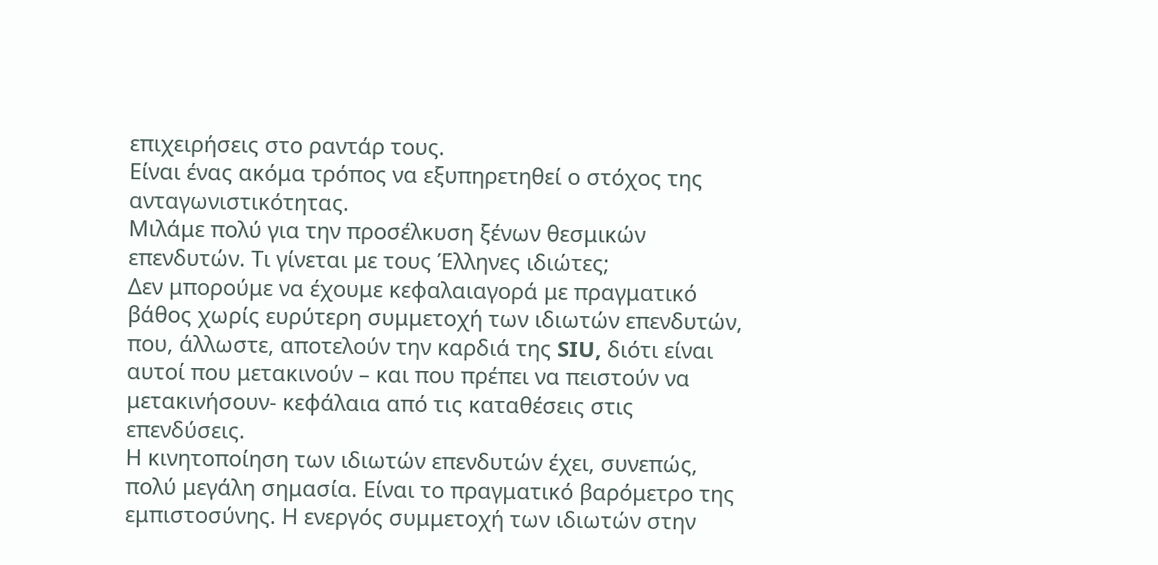επιχειρήσεις στο ραντάρ τους.
Είναι ένας ακόμα τρόπος να εξυπηρετηθεί ο στόχος της ανταγωνιστικότητας.
Μιλάμε πολύ για την προσέλκυση ξένων θεσμικών επενδυτών. Τι γίνεται με τους Έλληνες ιδιώτες;
Δεν μπορούμε να έχουμε κεφαλαιαγορά με πραγματικό βάθος χωρίς ευρύτερη συμμετοχή των ιδιωτών επενδυτών, που, άλλωστε, αποτελούν την καρδιά της SIU, διότι είναι αυτοί που μετακινούν – και που πρέπει να πειστούν να μετακινήσουν- κεφάλαια από τις καταθέσεις στις επενδύσεις.
Η κινητοποίηση των ιδιωτών επενδυτών έχει, συνεπώς, πολύ μεγάλη σημασία. Είναι το πραγματικό βαρόμετρο της εμπιστοσύνης. Η ενεργός συμμετοχή των ιδιωτών στην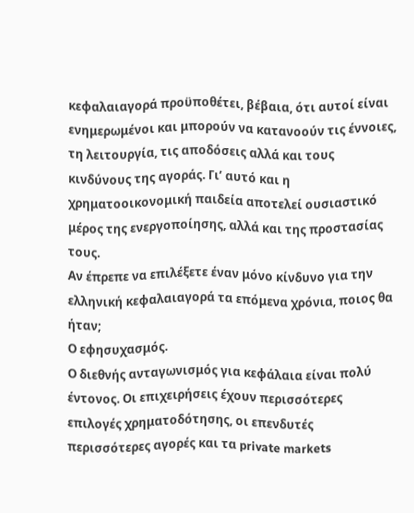κεφαλαιαγορά προϋποθέτει, βέβαια, ότι αυτοί είναι ενημερωμένοι και μπορούν να κατανοούν τις έννοιες, τη λειτουργία, τις αποδόσεις αλλά και τους κινδύνους της αγοράς. Γι’ αυτό και η χρηματοοικονομική παιδεία αποτελεί ουσιαστικό μέρος της ενεργοποίησης, αλλά και της προστασίας τους.
Αν έπρεπε να επιλέξετε έναν μόνο κίνδυνο για την ελληνική κεφαλαιαγορά τα επόμενα χρόνια, ποιος θα ήταν;
Ο εφησυχασμός.
Ο διεθνής ανταγωνισμός για κεφάλαια είναι πολύ έντονος. Οι επιχειρήσεις έχουν περισσότερες επιλογές χρηματοδότησης, οι επενδυτές περισσότερες αγορές και τα private markets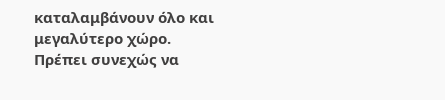καταλαμβάνουν όλο και μεγαλύτερο χώρο.
Πρέπει συνεχώς να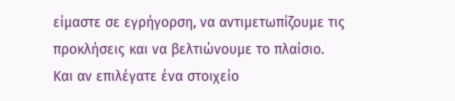είμαστε σε εγρήγορση, να αντιμετωπίζουμε τις προκλήσεις και να βελτιώνουμε το πλαίσιο.
Και αν επιλέγατε ένα στοιχείο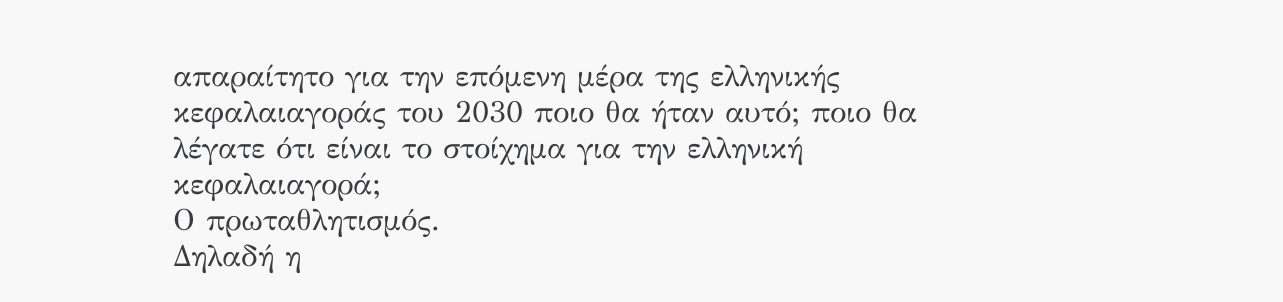απαραίτητο για την επόμενη μέρα της ελληνικής κεφαλαιαγοράς του 2030 ποιο θα ήταν αυτό; ποιο θα λέγατε ότι είναι το στοίχημα για την ελληνική κεφαλαιαγορά;
Ο πρωταθλητισμός.
Δηλαδή η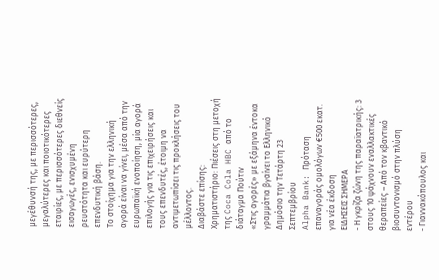μεγέθυνσή της, με περισσότερες, μεγαλύτερες και ποιοτικότερες εταιρίες, με περισσότερες διεθνείς εισαγωγές, ενισχυμένη ρευστότητα και ευρύτερη επενδυτική βάση.
Το στοίχημα για την ελληνική αγορά είναι να γίνει, μέσα από την ευρωπαϊκή ενοποίηση, μία αγορά επιλογής για τις επιχειρήσεις και τους επενδυτές, έτοιμη να αντιμετωπίσει τις προκλήσεις του μέλλοντος.
Διαβάστε επίσης:
Χρηματιστήριο: Πιέσεις στη μετοχή της Coca Cola HBC από το διάταγμα Πούτιν
«Στις αγορές» με εξάμηνα έντοκα γραμμάτια βγαίνει το Ελληνικό Δημόσιο την Τετάρτη 23 Σεπτεμβρίου
Alpha Bank: Πρόταση επαναγοράς ομολόγων €500 εκατ. για νέα έκδοση
ΕΙΔΗΣΕΙΣ ΣΗΜΕΡΑ
- Η γκρίζα ζώνη της παραϊατρικής: 3 στους 10 ψάχνουν εναλλακτικές θεραπείες – Από τον κβαντικό βιοσυντονισμό στην πλύση εντέρου
- Γιαννακόπουλος και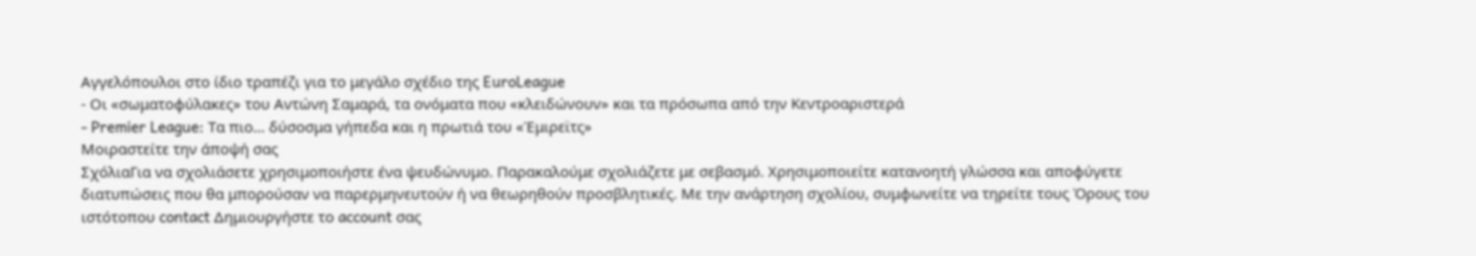Αγγελόπουλοι στο ίδιο τραπέζι για το μεγάλο σχέδιο της EuroLeague
- Οι «σωματοφύλακες» του Αντώνη Σαμαρά, τα ονόματα που «κλειδώνουν» και τα πρόσωπα από την Κεντροαριστερά
- Premier League: Τα πιο… δύσοσμα γήπεδα και η πρωτιά του «Έμιρεϊτς»
Μοιραστείτε την άποψή σας
ΣχόλιαΓια να σχολιάσετε χρησιμοποιήστε ένα ψευδώνυμο. Παρακαλούμε σχολιάζετε με σεβασμό. Χρησιμοποιείτε κατανοητή γλώσσα και αποφύγετε διατυπώσεις που θα μπορούσαν να παρερμηνευτούν ή να θεωρηθούν προσβλητικές. Με την ανάρτηση σχολίου, συμφωνείτε να τηρείτε τους Όρους του ιστότοπου contact Δημιουργήστε το account σας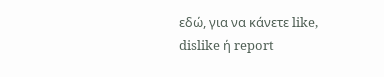εδώ, για να κάνετε like, dislike ή report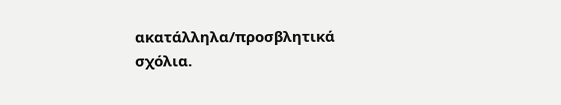ακατάλληλα/προσβλητικά σχόλια.